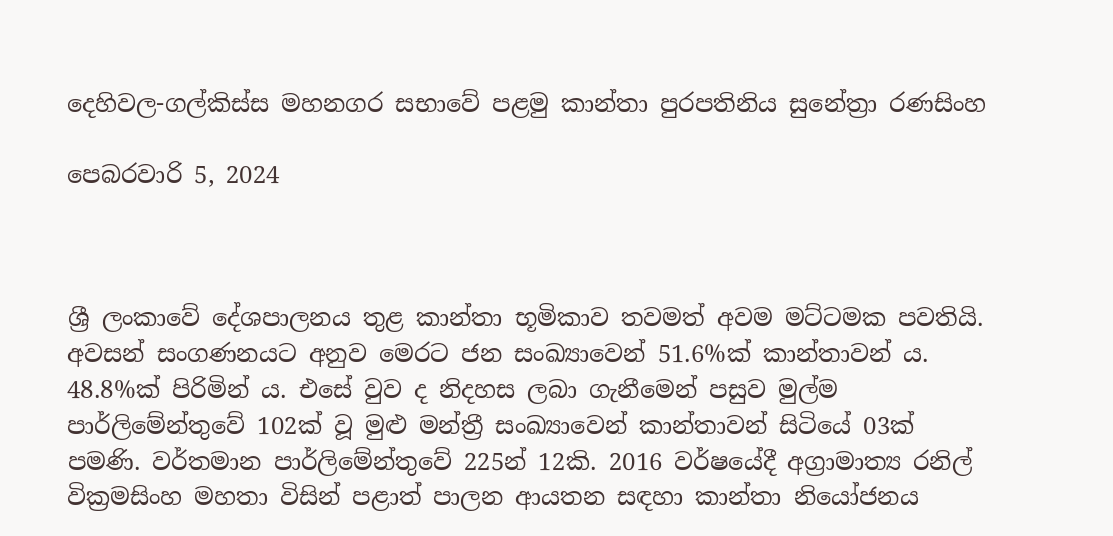දෙහිවල-ගල්කිස්ස මහනගර සභාවේ පළමු කාන්තා පුරපතිනිය සුනේත්‍රා රණසිංහ

පෙබරවාරි 5, 2024



ශ්‍රී ලංකාවේ දේශපාලනය තුළ කාන්තා භූමිකාව තවමත් අවම මට්ටමක පවතියි. අවසන් සංගණනයට අනුව මෙරට ජන සංඛ්‍යාවෙන් 51.6%ක් කාන්තාවන් ය. 48.8%ක් පිරිමින් ය. එසේ වුව ද නිදහස ලබා ගැනීමෙන් පසුව මුල්ම පාර්ලිමේන්තුවේ 102ක් වූ මුළු මන්ත්‍රී සංඛ්‍යාවෙන් කාන්තාවන් සිටියේ 03ක් පමණි. වර්තමාන පාර්ලිමේන්තුවේ 225න් 12කි. 2016 වර්ෂයේදී අග්‍රාමාත්‍ය රනිල් වික්‍රමසිංහ මහතා විසින් පළාත් පාලන ආයතන සඳහා කාන්තා නියෝජනය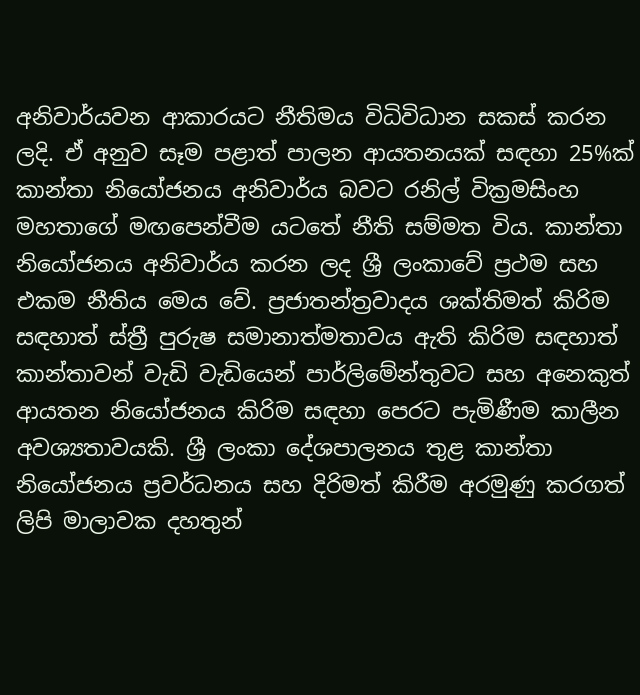අනිවාර්යවන ආකාරයට නීතිමය විධිවිධාන සකස් කරන ලදි. ඒ අනුව සෑම පළාත් පාලන ආයතනයක් සඳහා 25%ක් කාන්තා නියෝජනය අනිවාර්ය බවට රනිල් වික්‍රමසිංහ මහතාගේ මඟපෙන්වීම යටතේ නීති සම්මත විය. කාන්තා නියෝජනය අනිවාර්ය කරන ලද ශ්‍රී ලංකාවේ ප්‍රථම සහ එකම නීතිය මෙය වේ. ප්‍රජාතන්ත්‍රවාදය ශක්තිමත් කිරිම සඳහාත් ස්ත්‍රී පුරුෂ සමානාත්මතාවය ඇති කිරිම සඳහාත් කාන්තාවන් වැඩි වැඩියෙන් පාර්ලිමේන්තුවට සහ අනෙකුත් ආයතන නියෝජනය කිරිම සඳහා පෙරට පැමිණීම කාලීන අවශ්‍යතාවයකි. ශ්‍රී ලංකා දේශපාලනය තුළ කාන්තා නියෝජනය ප්‍රවර්ධනය සහ දිරිමත් කිරීම අරමුණු කරගත් ලිපි මාලාවක දහතුන්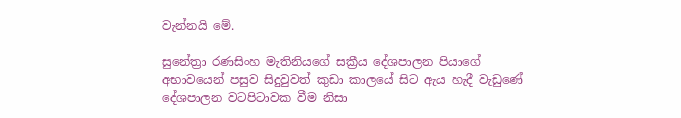වැන්නයි මේ.

සුනේත්‍රා රණසිංහ මැතිනියගේ සක්‍රීය දේශපාලන පියාගේ අභාවයෙන් පසුව සිදුවුවත් කුඩා කාලයේ සිට ඇය හැදී වැඩුණේ දේශපාලන වටපිටාවක වීම නිසා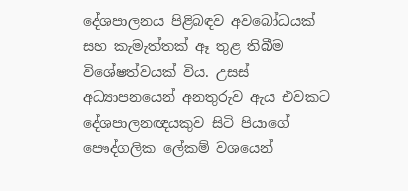දේශපාලනය පිළිබඳව අවබෝධයක් සහ කැමැත්තක් ඈ තුළ තිබීම විශේෂත්වයක් විය. උසස් අධ්‍යාපනයෙන් අනතුරුව ඇය එවකට දේශපාලනඥයකුව සිටි පියාගේ පෞද්ගලික ලේකම් වශයෙන්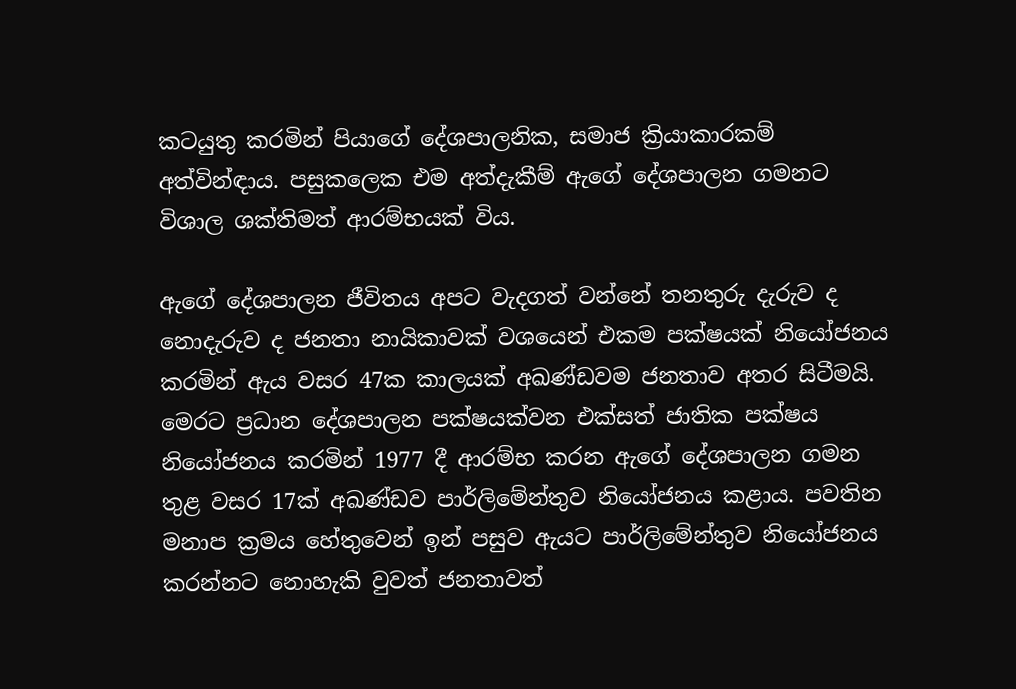කටයුතු කරමින් පියාගේ දේශපාලනික, සමාජ ක්‍රියාකාරකම් අත්වින්ඳාය. පසුකලෙක එම අත්දැකීම් ඇගේ දේශපාලන ගමනට විශාල ශක්තිමත් ආරම්භයක් විය.

ඇගේ දේශපාලන ජීවිතය අපට වැදගත් වන්නේ තනතුරු දැරුව ද නොදැරුව ද ජනතා නායිකාවක් වශයෙන් එකම පක්ෂයක් නියෝජනය කරමින් ඇය වසර 47ක කාලයක් අඛණ්ඩවම ජනතාව අතර සිටීමයි. මෙරට ප්‍රධාන දේශපාලන පක්ෂයක්වන එක්සත් ජාතික පක්ෂය නියෝජනය කරමින් 1977 දී ආරම්භ කරන ඇගේ දේශපාලන ගමන තුළ වසර 17ක් අඛණ්ඩව පාර්ලිමේන්තුව නියෝජනය කළාය. පවතින මනාප ක්‍රමය හේතුවෙන් ඉන් පසුව ඇයට පාර්ලිමේන්තුව නියෝජනය කරන්නට නොහැකි වුවත් ජනතාවත්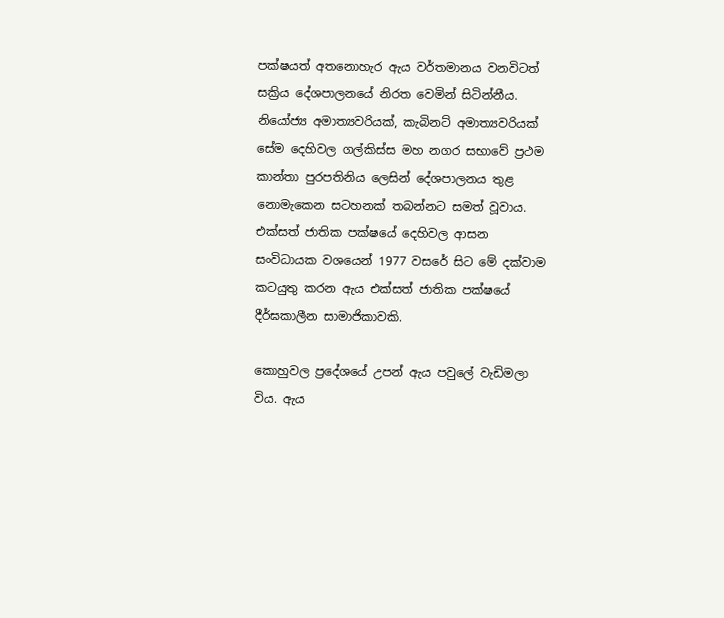පක්ෂයත් අතනොහැර ඇය වර්තමානය වනවිටත් සක්‍රිය දේශපාලනයේ නිරත වෙමින් සිටින්නීය. නියෝජ්‍ය අමාත්‍යවරියක්, කැබිනට් අමාත්‍යවරියක් සේම දෙහිවල ගල්කිස්ස මහ නගර සභාවේ ප්‍රථම කාන්තා පුරපතිනිය ලෙසින් දේශපාලනය තුළ නොමැකෙන සටහනක් තබන්නට සමත් වූවාය. එක්සත් ජාතික පක්ෂයේ දෙහිවල ආසන සංවිධායක වශයෙන් 1977 වසරේ සිට මේ දක්වාම කටයුතු කරන ඇය එක්සත් ජාතික පක්ෂයේ දීර්ඝකාලීන සාමාජිකාවකි.

කොහුවල ප්‍රදේශයේ උපන් ඇය පවුලේ වැඩිමලා විය. ඇය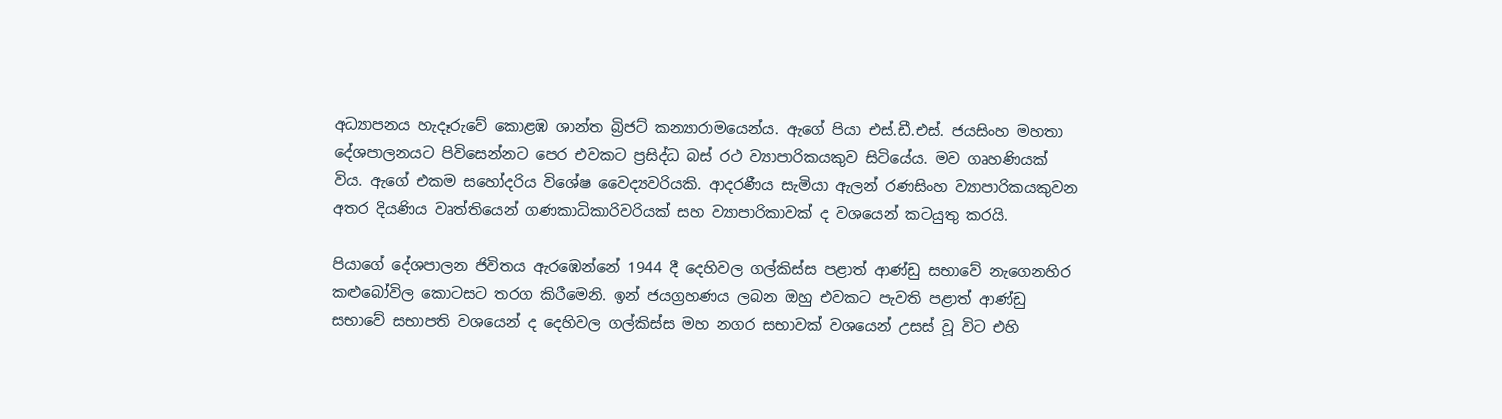අධ්‍යාපනය හැදෑරුවේ කොළඹ ශාන්ත බ්‍රිජට් කන්‍යාරාමයෙන්ය. ඇගේ පියා එස්.ඩී.එස්. ජයසිංහ මහතා දේශපාලනයට පිවිසෙන්නට පෙර එවකට ප්‍රසිද්ධ බස් රථ ව්‍යාපාරිකයකුව සිටියේය. මව ගෘහණියක් විය. ඇගේ එකම සහෝදරිය විශේෂ වෛද්‍යවරියකි. ආදරණීය සැමියා ඇලන් රණසිංහ ව්‍යාපාරිකයකුවන අතර දියණිය වෘත්තියෙන් ගණකාධිකාරිවරියක් සහ ව්‍යාපාරිකාවක් ද වශයෙන් කටයුතු කරයි.

පියාගේ දේශපාලන ජිවිතය ඇරඹෙන්නේ 1944 දී දෙහිවල ගල්කිස්ස පළාත් ආණ්ඩු සභාවේ නැගෙනහිර කළුබෝවිල කොටසට තරග කිරීමෙනි. ඉන් ජයග්‍රහණය ලබන ඔහු එවකට පැවති පළාත් ආණ්ඩු සභාවේ සභාපති වශයෙන් ද දෙහිවල ගල්කිස්ස මහ නගර සභාවක් වශයෙන් උසස් වූ විට එහි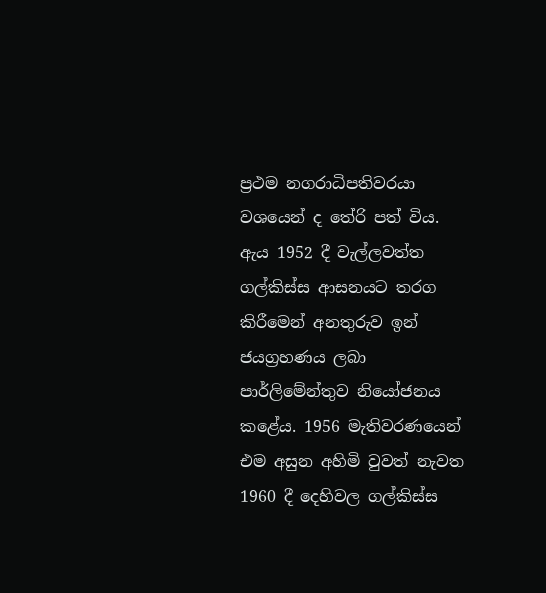ප්‍රථම නගරාධිපතිවරයා වශයෙන් ද තේරි පත් විය. ඇය 1952 දී වැල්ලවත්ත ගල්කිස්ස ආසනයට තරග කිරීමෙන් අනතුරුව ඉන් ජයග්‍රහණය ලබා පාර්ලිමේන්තුව නියෝජනය කළේය. 1956 මැතිවරණයෙන් එම අසුන අහිමි වුවත් නැවත 1960 දී දෙහිවල ගල්කිස්ස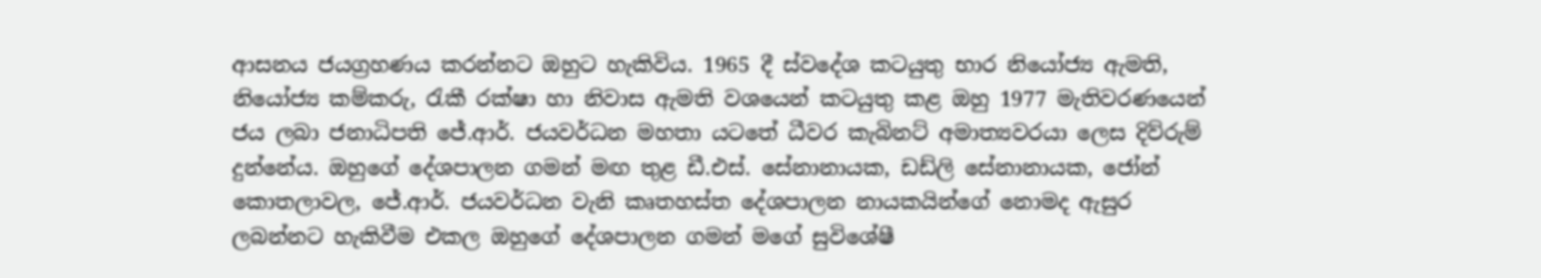ආසනය ජයග්‍රහණය කරන්නට ඔහුට හැකිවිය. 1965 දී ස්වදේශ කටයුතු භාර නියෝජ්‍ය ඇමති, නියෝජ්‍ය කම්කරු, රැකී රක්ෂා හා නිවාස ඇමති වශයෙන් කටයුතු කළ ඔහු 1977 මැතිවරණයෙන් ජය ලබා ජනාධිපති ජේ.ආර්. ජයවර්ධන මහතා යටතේ ධීවර කැබිනට් අමාත්‍යවරයා ලෙස දිව්රුම් දුන්නේය. ඔහුගේ දේශපාලන ගමන් මඟ තුළ ඩී.එස්. සේනානායක, ඩඩ්ලි සේනානායක, ජෝන් කොතලාවල, ජේ.ආර්. ජයවර්ධන වැනි කෘතහස්ත දේශපාලන නායකයින්ගේ නොමද ඇසුර ලබන්නට හැකිවීම එකල ඔහුගේ දේශපාලන ගමන් ම‍ගේ සුවිශේෂී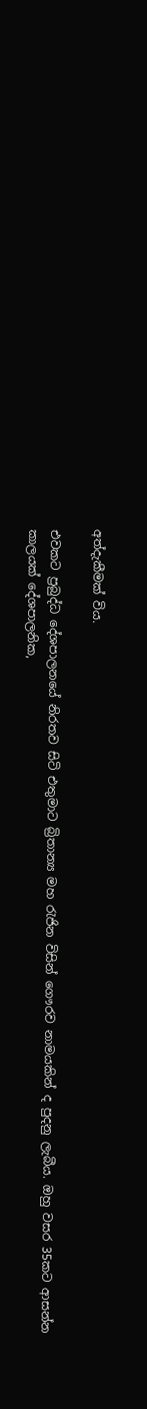අත්දැකීමක් විය.

එවකට ප්‍රබුද්ධ දේශපාලනයේ නිරතව සිටි එතුමාට බ්‍රිතාන්‍ය මහ රැජින විසින් ගෞරව නාමයකින් ද පුදනු ලැබීය. ඔහු වසර 35කට ආසන්න කාලයක් දේශපාලනික,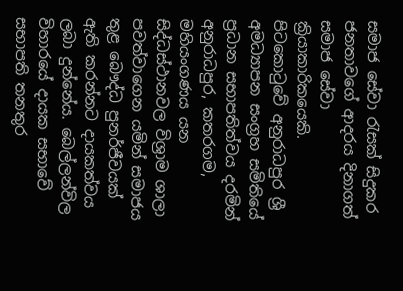සමාජ සේවා රැසක් සිදුකර ජනතාවගේ ආදරය දිනාගත් සමාජ සේවා ක්‍රියාකාරිකයෙකි. පිටකොටුවේ අනුරාධපුර ශ්‍රී අමධ්‍යාපන සංග්‍රහ සමිතියේ ප්‍රධාන සභාපතිත්වය දරමින් අනුරාධපුර, කතරගම, මහියංගණය යන සිද්ධස්ථානවල විශ්‍රාම ශාලා පවත්වාගෙන යමින් සමාජය තුළ බෞද්ධ පුනර්ජීවයක් ඇති කරන්නට දායකත්වය ලබා දුන්නේය. බෙල්ලන්විල විහාරයේ දායක සභාවේ සභාපති තනතුර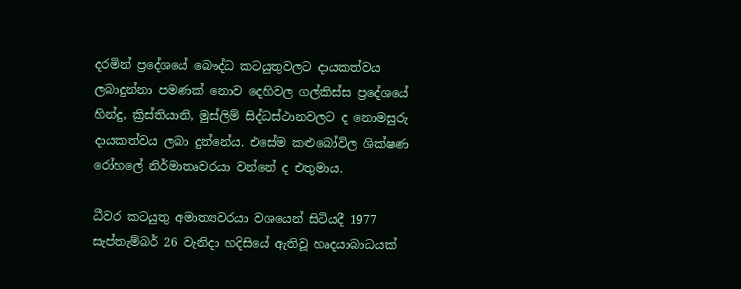දරමින් ප්‍රදේශයේ බෞද්ධ කටයුතුවලට දායකත්වය ලබාදුන්නා පමණක් නොව දෙහිවල ගල්කිස්ස ප්‍රදේශයේ හින්දු, ක්‍රිස්තියානි, මුස්ලිම් සිද්ධස්ථානවලට ද නොමසුරු දායකත්වය ලබා දුන්නේය. එසේම කළුබෝවිල ශික්ෂණ රෝහලේ නිර්මාතෘවරයා වන්නේ ද එතුමාය.

ධීවර කටයුතු අමාත්‍යවරයා වශයෙන් සිටියදී 1977 සැප්තැම්බර් 26 වැනිදා හදිසියේ ඇතිවූ හෘදයාබාධයක්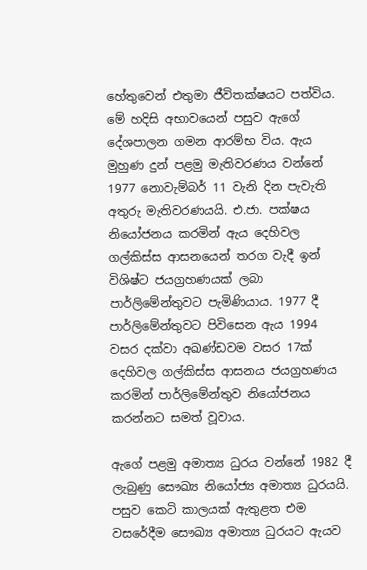හේතුවෙන් එතුමා ජීවිතක්ෂයට පත්විය. මේ හදිසි අභාවයෙන් පසුව ඇගේ දේශපාලන ගමන ආරම්භ විය. ඇය මුහුණ දුන් පළමු මැතිවරණය වන්නේ 1977 නොවැම්බර් 11 වැනි දින පැවැති අතුරු මැතිවරණයයි. එ.ජා. පක්ෂය නියෝජනය කරමින් ඇය දෙහිවල ගල්කිස්ස ආසනයෙන් තරග වැදී ඉන් විශිෂ්ට ජයග්‍රහණයක් ලබා පාර්ලිමේන්තුවට පැමිණියාය. 1977 දී පාර්ලිමේන්තුවට පිවිසෙන ඇය 1994 වසර දක්වා අඛණ්ඩවම වසර 17ක් දෙහිවල ගල්කිස්ස ආසනය ජයග්‍රහණය කරමින් පාර්ලිමේන්තුව නියෝජනය කරන්නට සමත් වූවාය.

ඇගේ පළමු අමාත්‍ය ධුරය වන්නේ 1982 දී ලැබුණු සෞඛ්‍ය නියෝජ්‍ය අමාත්‍ය ධුරයයි. පසුව කෙටි කාලයක් ඇතුළත එම වසරේදීම සෞඛ්‍ය අමාත්‍ය ධුරයට ඇයව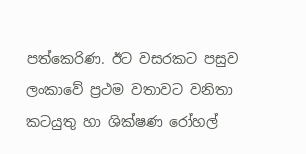පත්කෙරිණ. ඊට වසරකට පසුව ලංකාවේ ප්‍රථම වතාවට වනිතා කටයුතු හා ශික්ෂණ රෝහල්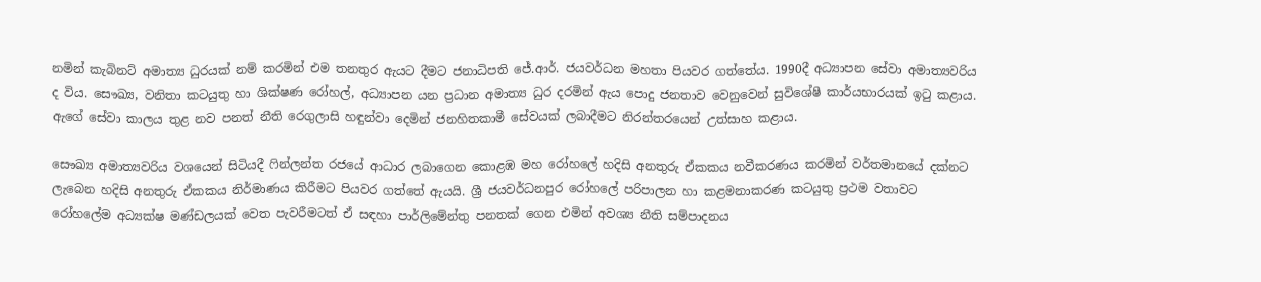නමින් කැබිනට් අමාත්‍ය ධුරයක් නම් කරමින් එම තනතුර ඇයට දීමට ජනාධිපති ජේ.ආර්. ජයවර්ධන මහතා පියවර ගත්තේය. 1990දී අධ්‍යාපන සේවා අමාත්‍යවරිය ද විය. සෞඛ්‍ය, වනිතා කටයුතු හා ශික්ෂණ රෝහල්, අධ්‍යාපන යන ප්‍රධාන අමාත්‍ය ධුර දරමින් ඇය පොදු ජනතාව වෙනුවෙන් සුවිශේෂී කාර්යභාරයක් ඉටු කළාය. ඇගේ සේවා කාලය තුළ නව පනත් නීති රෙගුලාසි හඳුන්වා දෙමින් ජනහිතකාමී සේවයක් ලබාදීමට නිරන්තරයෙන් උත්සාහ කළාය.

සෞඛ්‍ය අමාත්‍යවරිය වශයෙන් සිටියදී ෆින්ලන්ත රජයේ ආධාර ලබාගෙන කොළඹ මහ රෝහලේ හදිසි අනතුරු ඒකකය නවීකරණය කරමින් වර්තමානයේ දක්නට ලැබෙන හදිසි අනතුරු ඒකකය නිර්මාණය කිරීමට පියවර ගත්තේ ඇයයි. ශ්‍රී ජයවර්ධනපුර රෝහලේ පරිපාලන හා කළමනාකරණ කටයුතු ප්‍රථම වතාවට රෝහලේම අධ්‍යක්ෂ මණ්ඩලයක් වෙත පැවරීමටත් ඒ සඳහා පාර්ලිමේන්තු පනතක් ගෙන එමින් අවශ්‍ය නීති සම්පාදනය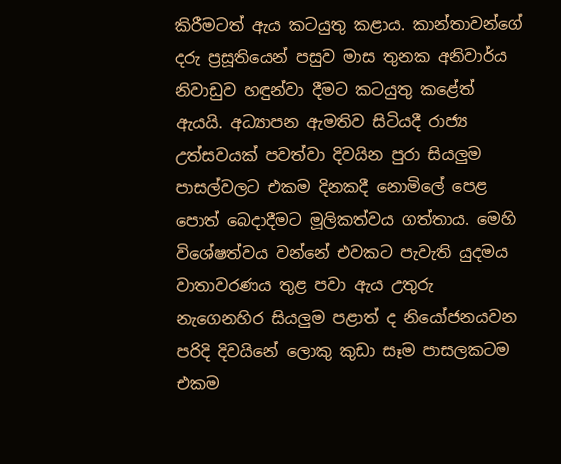කිරීමටත් ඇය කටයුතු කළාය. කාන්තාවන්ගේ දරු ප්‍රසූතියෙන් පසුව මාස තුනක අනිවාර්ය නිවාඩුව හඳුන්වා දීමට කටයුතු කළේත් ඇයයි. අධ්‍යාපන ඇමතිව සිටියදී රාජ්‍ය උත්සවයක් පවත්වා දිවයින පුරා සියලුම පාසල්වලට එකම දිනකදී නොමිලේ පෙළ පොත් බෙදාදීමට මූලිකත්වය ගත්තාය. මෙහි විශේෂත්වය වන්නේ එවකට පැවැති යුදමය වාතාවරණය තුළ පවා ඇය උතුරු නැගෙනහිර සියලුම පළාත් ද නියෝජනයවන පරිදි දිවයිනේ ලොකු කුඩා සෑම පාසලකටම එකම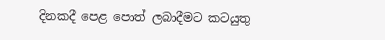දිනකදී පෙළ පොත් ලබාදීමට කටයුතු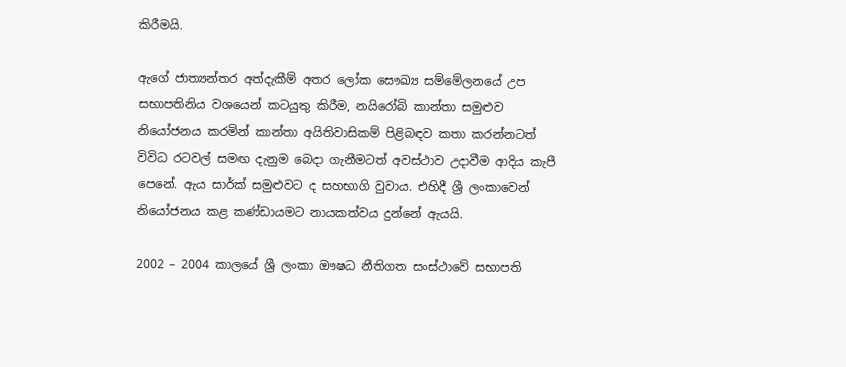කිරීමයි.

ඇගේ ජාත්‍යන්තර අත්දැකීම් අතර ලෝක සෞඛ්‍ය සම්මේලනයේ උප සභාපතිනිය වශයෙන් කටයුතු කිරීම, නයිරෝබි කාන්තා සමුළුව නියෝජනය කරමින් කාන්තා අයිතිවාසිකම් පිළිබඳව කතා කරන්නටත් විවිධ රටවල් සමඟ දැනුම බෙදා ගැනීමටත් අවස්ථාව උදාවීම ආදිය කැපී පෙනේ. ඇය සාර්ක් සමුළුවට ද සහභාගි වුවාය. එහිදී ශ්‍රී ලංකාවෙන් නියෝජනය කළ කණ්ඩායමට නායකත්වය දුන්නේ ඇයයි.

2002 – 2004 කාලයේ ශ්‍රී ලංකා ඖෂධ නීතිගත සංස්ථාවේ සභාපති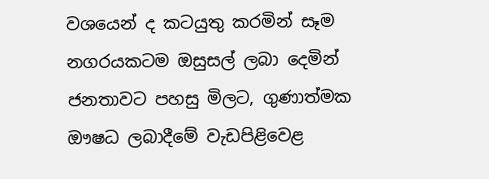වශයෙන් ද කටයුතු කරමින් සෑම නගරයකටම ඔසුසල් ලබා දෙමින් ජනතාවට පහසු මිලට, ගුණාත්මක ඖෂධ ලබාදීමේ වැඩපිළිවෙළ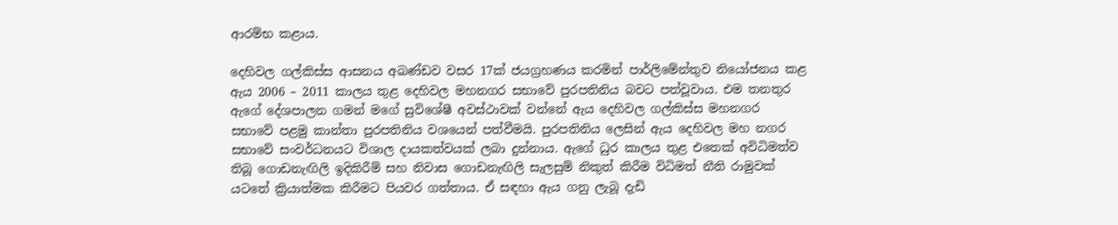ආරම්භ කළාය.

දෙහිවල ගල්කිස්ස ආසනය අඛණ්ඩව වසර 17ක් ජයග්‍රහණය කරමින් පාර්ලිමේන්තුව නියෝජනය කළ ඇය 2006 – 2011 කාලය තුළ දෙහිවල මහනගර සභාවේ පුරපතිනිය බවට පත්වූවාය. එම තනතුර ඇගේ දේශපාලන ගමන් මගේ සුවිශේෂී අවස්ථාවක් වන්නේ ඇය දෙහිවල ගල්කිස්ස මහනගර සභාවේ පළමු කාන්තා පුරපතිනිය වශයෙන් පත්වීමයි. පුරපතිනිය ලෙසින් ඇය දෙහිවල මහ නගර සභාවේ සංවර්ධනයට විශාල දායකත්වයක් ලබා දුන්නාය. ඇගේ ධුර කාලය තුළ එතෙක් අවිධිමත්ව තිබූ ගොඩනැඟිලි ඉදිකිරීම් සහ නිවාස ගොඩනැඟිලි සැලසුම් නිකුත් කිරීම විධිමත් නීති රාමුවක් යටතේ ක්‍රියාත්මක කිරීමට පියවර ගත්තාය. ඒ සඳහා ඇය ගනු ලැබූ දැඩි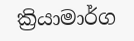ක්‍රියාමාර්ග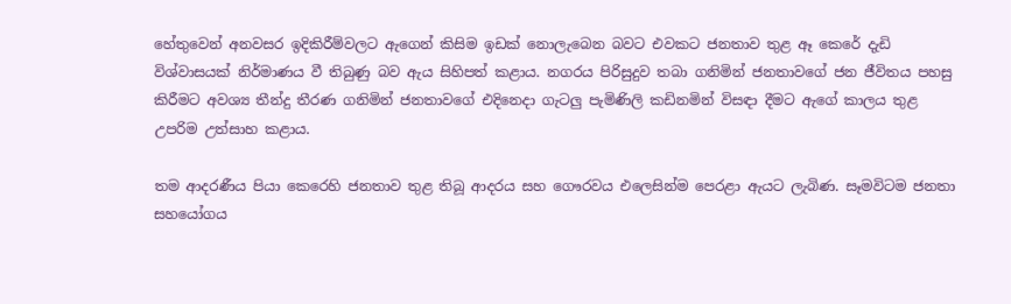හේතුවෙන් අනවසර ඉදිකිරීම්වලට ඇගෙන් කිසිම ඉඩක් නොලැබෙන බවට එවකට ජනතාව තුළ ඈ කෙරේ දැඩි විශ්වාසයක් නිර්මාණය වී තිබුණු බව ඇය සිහිපත් කළාය. නගරය පිරිසුදුව තබා ගනිමින් ජනතාවගේ ජන ජීවිතය පහසු කිරීමට අවශ්‍ය තීන්දු තීරණ ගනිමින් ජනතාවගේ එදිනෙදා ගැටලු පැමිණිලි කඩිනමින් විසඳා දීමට ඇගේ කාලය තුළ උපරිම උත්සාහ කළාය.

තම ආදරණීය පියා කෙරෙහි ජනතාව තුළ තිබූ ආදරය සහ ගෞරවය එලෙසින්ම පෙරළා ඇයට ලැබිණ. සෑමවිටම ජනතා සහයෝගය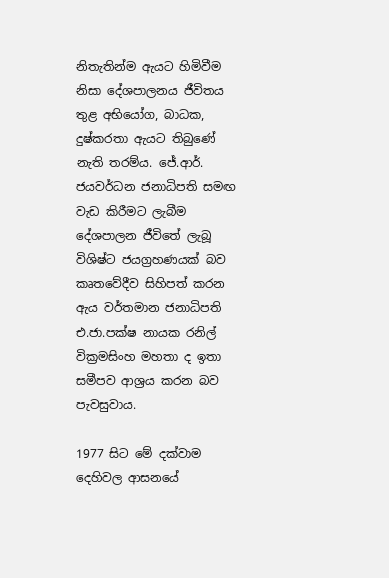නිතැතින්ම ඇයට හිමිවීම නිසා දේශපාලනය ජීවිතය තුළ අභියෝග, බාධක, දුෂ්කරතා ඇයට තිබුණේ නැති තරම්ය. ජේ.ආර්. ජයවර්ධන ජනාධිපති සමඟ වැඩ කිරීමට ලැබීම දේශපාලන ජීවිතේ ලැබූ විශිෂ්ට ජයග්‍රහණයක් බව කෘතවේදීව සිහිපත් කරන ඇය වර්තමාන ජනාධිපති එ.ජා.පක්ෂ නායක රනිල් වික්‍රමසිංහ මහතා ද ඉතා සමීපව ආශ්‍රය කරන බව පැවසුවාය.

1977 සිට මේ දක්වාම දෙහිවල ආසනයේ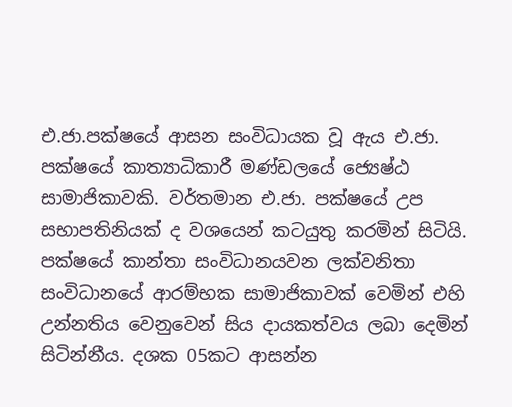එ.ජා.පක්ෂයේ ආසන සංවිධායක වූ ඇය එ.ජා. පක්ෂයේ කාත්‍යාධිකාරී මණ්ඩලයේ ජ්‍යෙෂ්ඨ සාමාජිකාවකි. වර්තමාන එ.ජා. පක්ෂයේ උප සභාපතිනියක් ද වශයෙන් කටයුතු කරමින් සිටියි. පක්ෂයේ කාන්තා සංවිධානයවන ලක්වනිතා සංවිධානයේ ආරම්භක සාමාජිකාවක් වෙමින් එහි උන්නතිය වෙනුවෙන් සිය දායකත්වය ලබා දෙමින් සිටින්නීය. දශක 05කට ආසන්න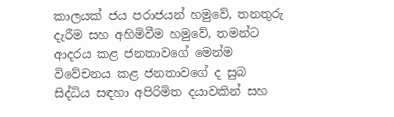කාලයක් ජය පරාජයන් හමුවේ, තනතුරු දැරීම සහ අහිමිවීම හමුවේ, තමන්ට ආදරය කළ ජනතාවගේ මෙන්ම විවේචනය කළ ජනතාවගේ ද සුබ සිද්ධිය සඳහා අපිරිමිත දයාවකින් සහ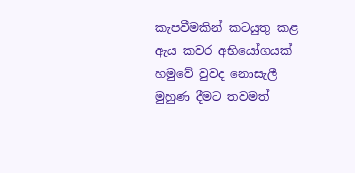කැපවීමකින් කටයුතු කළ ඇය කවර අභියෝගයක් හමුවේ වුවද නොසැලී මුහුණ දීමට තවමත්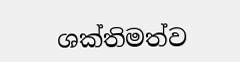ශක්තිමත්ව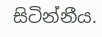සිටින්නීය.